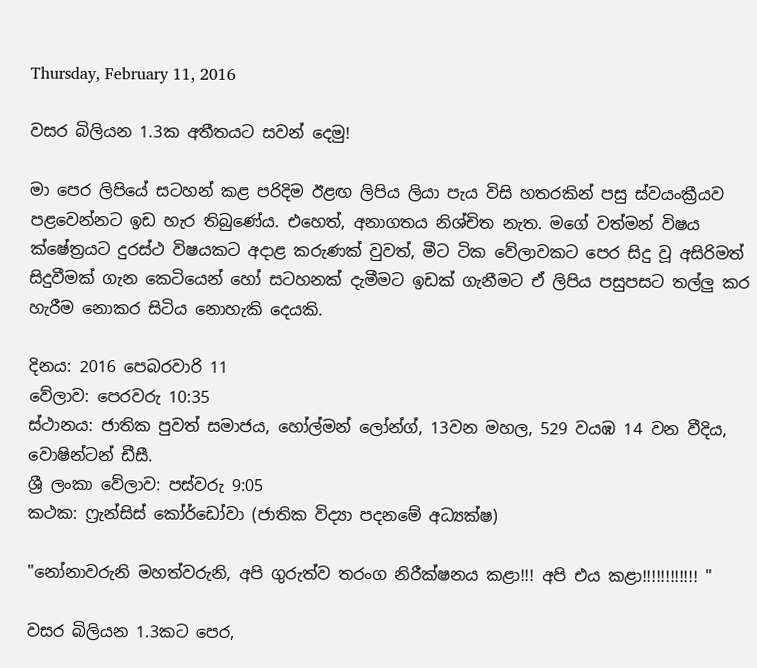Thursday, February 11, 2016

වසර බිලියන 1.3ක අතීතයට සවන් දෙමු!

මා පෙර ලිපියේ සටහන් කළ පරිදිම ඊළඟ ලිපිය ලියා පැය විසි හතරකින් පසු ස්වයංක්‍රීයව පළවෙන්නට ඉඩ හැර තිබුණේය. එහෙත්, අනාගතය නිශ්චිත නැත. මගේ වත්මන් විෂය ක්ෂේත්‍රයට දුරස්ථ විෂයකට අදාළ කරුණක් වුවත්, මීට ටික වේලාවකට පෙර සිදු වූ අසිරිමත් සිදුවීමක් ගැන කෙටියෙන් හෝ සටහනක් දැමීමට ඉඩක් ගැනීමට ඒ ලිපිය පසුපසට තල්ලු කර හැරීම නොකර සිටිය නොහැකි දෙයකි.

දිනය: 2016 පෙබරවාරි 11
වේලාව: පෙරවරු 10:35
ස්ථානය: ජාතික පුවත් සමාජය, හෝල්මන් ලෝන්ග්, 13වන මහල, 529 වයඹ 14 වන වීදිය, වොෂින්ටන් ඩීසී.
ශ්‍රී ලංකා වේලාව: පස්වරු 9:05
කථක: ෆ්‍රැන්සිස් කෝර්ඩෝවා (ජාතික විද්‍යා පදනමේ අධ්‍යක්ෂ)

"නෝනාවරුනි මහත්වරුනි, අපි ගුරුත්ව තරංග නිරීක්ෂනය කළා!!! අපි එය කළා!!!!!!!!!!!! "

වසර බිලියන 1.3කට පෙර,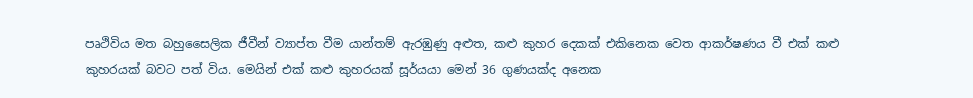පෘථිවිය මත බහුසෛලික ජීවීන් ව්‍යාප්ත වීම යාන්තම් ඇරඹුණු අළුත, කළු කුහර දෙකක් එකිනෙක වෙත ආකර්ෂණය වී එක් කළු කුහරයක් බවට පත් විය. මෙයින් එක් කළු කුහරයක් සූර්යයා මෙන් 36 ගුණයක්ද අනෙක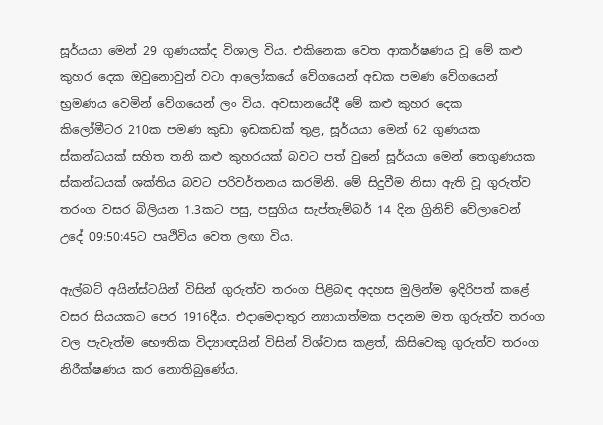සූර්යයා මෙන් 29 ගුණයක්ද විශාල විය. එකිනෙක වෙත ආකර්ෂණය වූ මේ කළු කුහර දෙක ඔවුනොවුන් වටා ආලෝකයේ වේගයෙන් අඩක පමණ වේගයෙන් භ්‍රමණය වෙමින් වේගයෙන් ලං විය. අවසානයේදී මේ කළු කුහර දෙක
කිලෝමීටර 210ක පමණ කුඩා ඉඩකඩක් තුළ, සූර්යයා මෙන් 62 ගුණයක ස්කන්ධයක් සහිත තනි කළු කුහරයක් බවට පත් වුනේ සූර්යයා මෙන් තෙගුණයක ස්කන්ධයක් ශක්තිය බවට පරිවර්තනය කරමිනි. මේ සිදුවීම නිසා ඇති වූ ගුරුත්ව තරංග වසර බිලියන 1.3කට පසු, පසුගිය සැප්තැම්බර් 14 දින ග්‍රිනිච් වේලාවෙන් උදේ 09:50:45ට පෘථිවිය වෙත ලඟා විය.

ඇල්බට් අයින්ස්ටයින් විසින් ගුරුත්ව තරංග පිළිබඳ අදහස මුලින්ම ඉදිරිපත් කළේ වසර සියයකට පෙර 1916දීය. එදාමෙදාතුර න්‍යායාත්මක පදනම මත ගුරුත්ව තරංග වල පැවැත්ම භෞතික විද්‍යාඥයින් විසින් විශ්වාස කළත්, කිසිවෙකු ගුරුත්ව තරංග නිරීක්ෂණය කර නොතිබුණේය.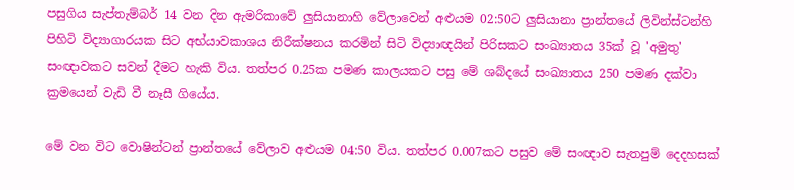පසුගිය සැප්තැම්බර් 14 වන දින ඇමරිකාවේ ලුසියානාහි වේලාවෙන් අළුයම 02:50ට ලුසියානා ප්‍රාන්තයේ ලිවින්ස්ටන්හි පිහිටි විද්‍යාගාරයක සිට අභ්යාවකාශය නිරීක්ෂනය කරමින් සිටි විද්‍යාඥයින් පිරිසකට සංඛ්‍යාතය 35ක් වූ 'අමුතු' සංඥාවකට සවන් දීමට හැකි විය. තත්පර 0.25ක පමණ කාලයකට පසු මේ ශබ්දයේ සංඛ්‍යාතය 250 පමණ දක්වා ක්‍රමයෙන් වැඩි වී නෑසී ගියේය.

මේ වන විට වොෂින්ටන් ප්‍රාන්තයේ වේලාව අළුයම 04:50 විය. තත්පර 0.007කට පසුව මේ සංඥාව සැතපුම් දෙදහසක්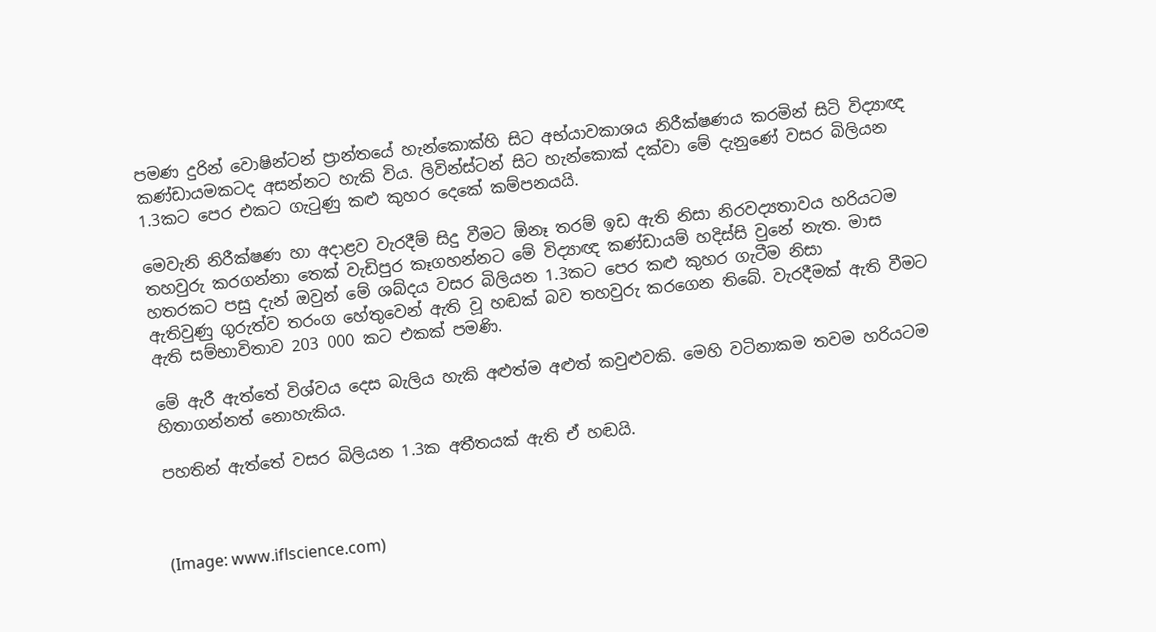පමණ දුරින් වොෂින්ටන් ප්‍රාන්තයේ හැන්කොක්හි සිට අභ්යාවකාශය නිරීක්ෂණය කරමින් සිටි විද්‍යාඥ කණ්ඩායමකටද අසන්නට හැකි විය. ලිවින්ස්ටන් සිට හැන්කොක් දක්වා මේ දැනුණේ වසර බිලියන 1.3කට පෙර එකට ගැටුණු කළු කුහර දෙකේ කම්පනයයි.

මෙවැනි නිරීක්ෂණ හා අදාළව වැරදීම් සිදු වීමට ඕනෑ තරම් ඉඩ ඇති නිසා නිරවද්‍යතාවය හරියටම තහවුරු කරගන්නා තෙක් වැඩිපුර කෑගහන්නට මේ විද්‍යාඥ කණ්ඩායම් හදිස්සි වුනේ නැත. මාස හතරකට පසු දැන් ඔවුන් මේ ශබ්දය වසර බිලියන 1.3කට පෙර කළු කුහර ගැටීම නිසා
ඇතිවුණු ගුරුත්ව තරංග හේතුවෙන් ඇති වූ හඬක් බව තහවුරු කරගෙන තිබේ. වැරදීමක් ඇති වීමට ඇති සම්භාවිතාව 203 000 කට එකක් පමණි.

මේ ඇරී ඇත්තේ විශ්වය දෙස බැලිය හැකි අළුත්ම අළුත් කවුළුවකි. මෙහි වටිනාකම තවම හරියටම හිතාගන්නත් නොහැකිය.

පහතින් ඇත්තේ වසර බිලියන 1.3ක අතීතයක් ඇති ඒ හඬයි.



(Image: www.iflscience.com)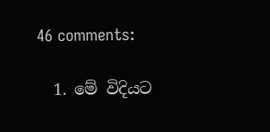46 comments:

  1. මේ විදියට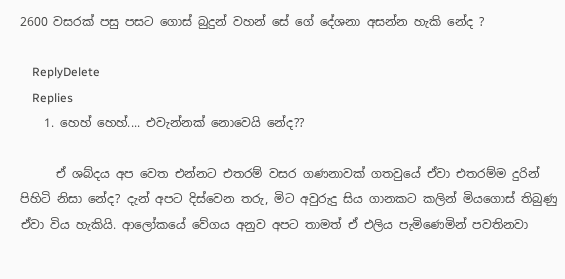2600 වසරක් පසු පසට ගොස් බුදුන් වහන් සේ ගේ දේශනා අසන්න හැකි නේද ?

    ReplyDelete
    Replies
    1. හෙහ් හෙහ්.... එවැන්නක් නොවෙයි නේද??

      ඒ ශබ්දය අප වෙත එන්නට එතරම් වසර ගණනාවක් ගතවුයේ ඒවා එතරම්ම දුරින් පිහිටි නිසා නේද? දැන් අපට දිස්වෙන තරු, මිට අවුරුදු සිය ගානකට කලින් මියගොස් තිබුණු ඒවා විය හැකියි. ආලෝකයේ වේගය අනුව අපට තාමත් ඒ එලිය පැමිණෙමින් පවතිනවා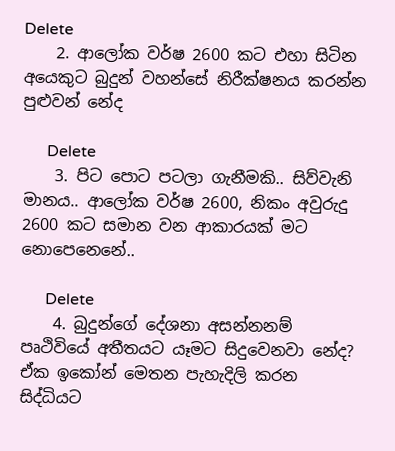Delete
    2. ආලෝක වර්ෂ 2600 කට එහා සිටින අයෙකුට බුදුන් වහන්සේ නිරීක්ෂනය කරන්න පුළුවන් නේද

      Delete
    3. පිට පොට පටලා ගැනීමකි.. සිව්වැනි මානය.. ආලෝක වර්ෂ 2600, නිකං අවුරුදු 2600 කට සමාන වන ආකාරයක් මට නොපෙනෙනේ..

      Delete
    4. බුදුන්ගේ දේශනා අසන්නනම් පෘථිවියේ අතීතයට යෑමට සිදුවෙනවා නේද? ඒක ඉකෝන් මෙතන පැහැදිලි කරන සිද්ධියට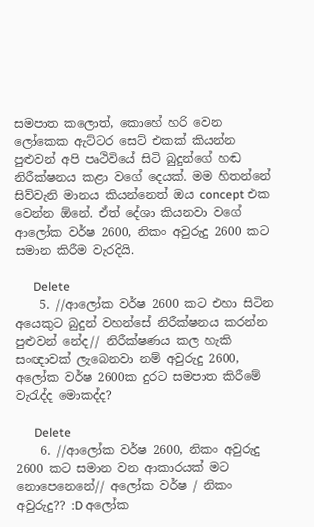සමපාත කලොත්, කොහේ හරි වෙන ලෝකෙක ඇට්ටර සෙට් එකක් කියන්න පුළුවන් අපි පෘථිවියේ සිටි බුදුන්ගේ හඬ නිරීක්ෂනය කළා වගේ දෙයක්. මම හිතන්නේ සිව්වැනි මානය කියන්නෙත් ඔය concept එක වෙන්න ඕනේ. ඒත් දේශා කියනවා වගේ ආලෝක වර්ෂ 2600, නිකං අවුරුදු 2600 කට සමාන කිරීම වැරදියි.

      Delete
    5. //ආලෝක වර්ෂ 2600 කට එහා සිටින අයෙකුට බුදුන් වහන්සේ නිරීක්ෂනය කරන්න පුළුවන් නේද// නිරීක්ෂණය කල හැකි සංඥාවක් ලැබෙනවා නම් අවුරුදු 2600, අලෝක වර්ෂ 2600ක දුරට සමපාත කිරීමේ වැරැද්ද මොකද්ද?

      Delete
    6. //ආලෝක වර්ෂ 2600, නිකං අවුරුදු 2600 කට සමාන වන ආකාරයක් මට නොපෙනෙනේ// අලෝක වර්ෂ / නිකං අවුරුදු?? :D අලෝක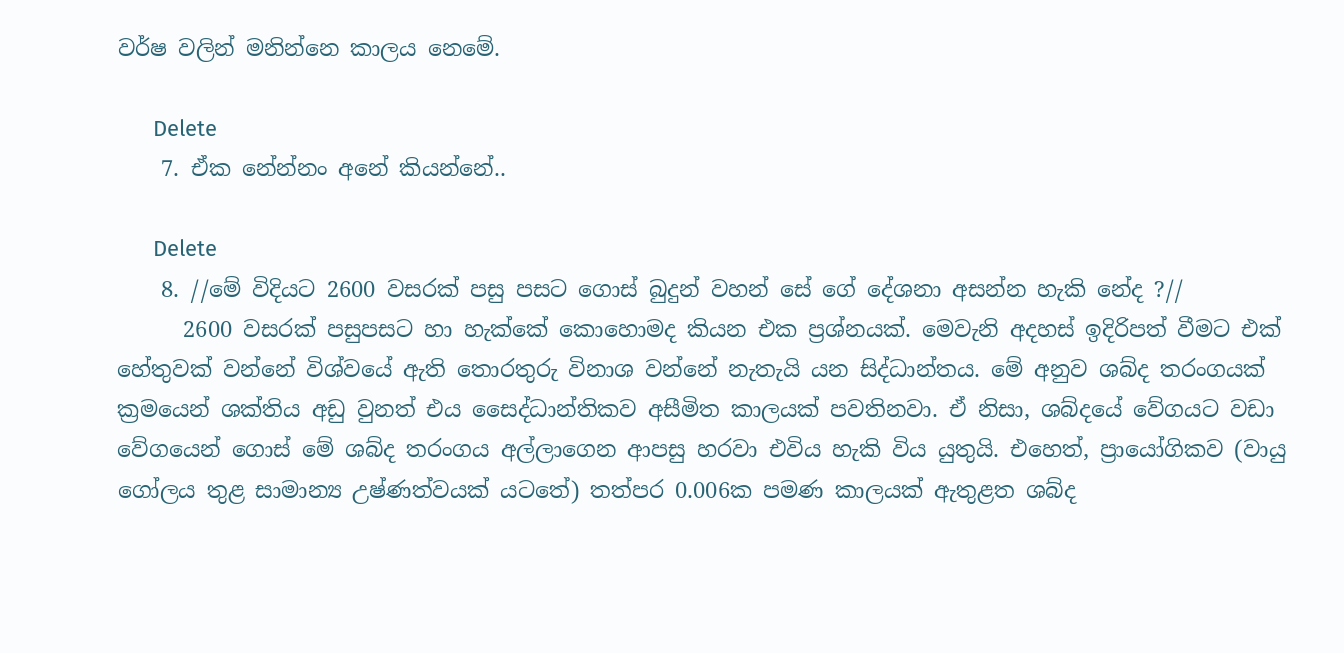වර්ෂ වලින් මනින්නෙ කාලය නෙමේ.

      Delete
    7. ඒක නේන්නං අනේ කියන්නේ..

      Delete
    8. //මේ විදියට 2600 වසරක් පසු පසට ගොස් බුදුන් වහන් සේ ගේ දේශනා අසන්න හැකි නේද ?//
      2600 වසරක් පසුපසට හා හැක්කේ කොහොමද කියන එක ප්‍රශ්නයක්. මෙවැනි අදහස් ඉදිරිපත් වීමට එක් හේතුවක් වන්නේ විශ්වයේ ඇති තොරතුරු විනාශ වන්නේ නැතැයි යන සිද්ධාන්තය. මේ අනුව ශබ්ද තරංගයක් ක්‍රමයෙන් ශක්තිය අඩු වුනත් එය සෛද්ධාන්තිකව අසීමිත කාලයක් පවතිනවා. ඒ නිසා, ශබ්දයේ වේගයට වඩා වේගයෙන් ගොස් මේ ශබ්ද තරංගය අල්ලාගෙන ආපසු හරවා එවිය හැකි විය යුතුයි. එහෙත්, ප්‍රායෝගිකව (වායු ගෝලය තුළ සාමාන්‍ය උෂ්ණත්වයක් යටතේ) තත්පර 0.006ක පමණ කාලයක් ඇතුළත ශබ්ද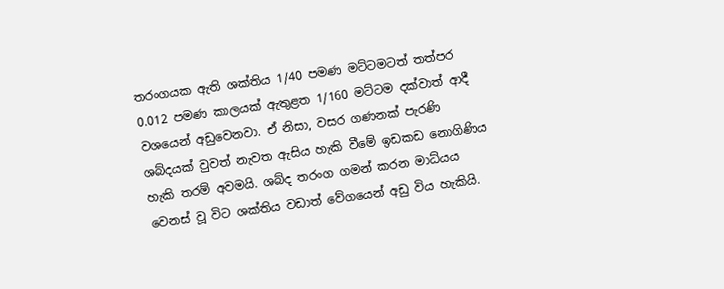තරංගයක ඇති ශක්තිය 1/40 පමණ මට්ටමටත් තත්පර 0.012 පමණ කාලයක් ඇතුළත 1/160 මට්ටම දක්වාත් ආදී වශයෙන් අඩුවෙනවා. ඒ නිසා, වසර ගණනක් පැරණි ශබ්දයක් වුවත් නැවත ඇසිය හැකි වීමේ ඉඩකඩ නොගිණිය හැකි තරම් අවමයි. ශබ්ද තරංග ගමන් කරන මාධ්යය වෙනස් වූ විට ශක්තිය වඩාත් වේගයෙන් අඩු විය හැකියි.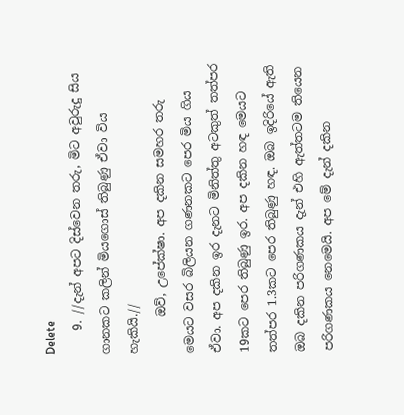Delete
    9. //දැන් අපට දිස්වෙන තරු, මිට අවුරුදු සිය ගානකට කලින් මියගොස් තිබුණු ඒවා විය හැකියි.//
      ඔව්, උපේක්ෂා. අප දකින සමහර තරු මෙයට වසර බිලියන ගණනකට පෙර මිය ගිය ඒවා. අප දකින ඉර දැනට මිනිත්තු අටකුත් තත්පර 19කට පෙර තිබුණු ඉර. අප දකින හඳ මෙයට තත්පර 1.3කට පෙර තිබුණු හඳ. ඔබ ඉදිරියේ ඇති ඔබ දකින පරිගණකය දැන් එහි ඇත්තටම තියෙන පරිගණකය නෙමෙයි. අප මේ දැන් දකින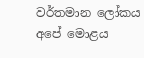වර්තමාන ලෝකය අපේ මොළය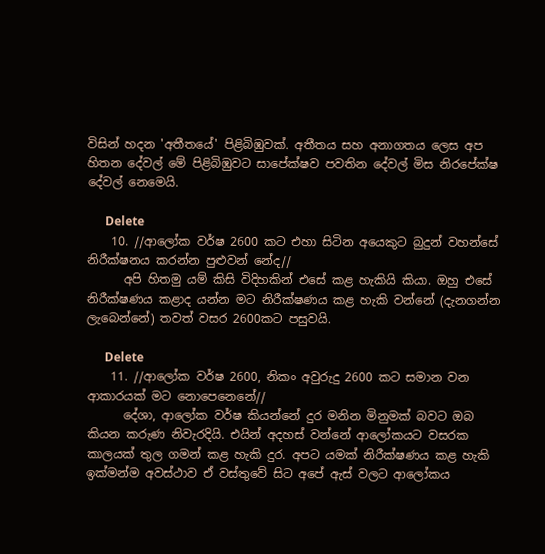විසින් හදන 'අතීතයේ' පිළිබිඹුවක්. අතීතය සහ අනාගතය ලෙස අප හිතන දේවල් මේ පිළිබිඹුවට සාපේක්ෂව පවතින දේවල් මිස නිරපේක්ෂ දේවල් නෙමෙයි.

      Delete
    10. //ආලෝක වර්ෂ 2600 කට එහා සිටින අයෙකුට බුදුන් වහන්සේ නිරීක්ෂනය කරන්න පුළුවන් නේද//
      අපි හිතමු යම් කිසි විදිහකින් එසේ කළ හැකියි කියා. ඔහු එසේ නිරීක්ෂණය කළාද යන්න මට නිරීක්ෂණය කළ හැකි වන්නේ (දැනගන්න ලැබෙන්නේ) තවත් වසර 2600කට පසුවයි.

      Delete
    11. //ආලෝක වර්ෂ 2600, නිකං අවුරුදු 2600 කට සමාන වන ආකාරයක් මට නොපෙනෙනේ//
      දේශා, ආලෝක වර්ෂ කියන්නේ දුර මනින මිනුමක් බවට ඔබ කියන කරුණ නිවැරදියි. එයින් අදහස් වන්නේ ආලෝකයට වසරක කාලයක් තුල ගමන් කළ හැකි දුර. අපට යමක් නිරීක්ෂණය කළ හැකි ඉක්මන්ම අවස්ථාව ඒ වස්තුවේ සිට අපේ ඇස් වලට ආලෝකය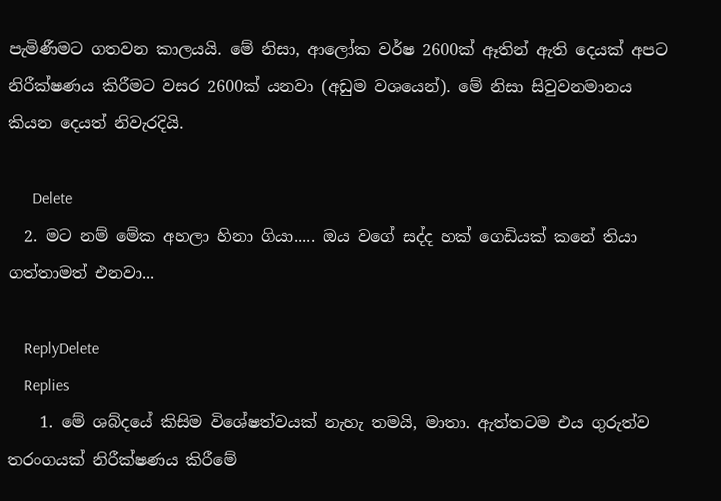පැමිණීමට ගතවන කාලයයි. මේ නිසා, ආලෝක වර්ෂ 2600ක් ඈතින් ඇති දෙයක් අපට නිරීක්ෂණය කිරීමට වසර 2600ක් යනවා (අඩුම වශයෙන්). මේ නිසා සිවුවනමානය කියන දෙයත් නිවැරදියි.

      Delete
  2. මට නම් මේක අහලා හිනා ගියා..... ඔය වගේ සද්ද හක් ගෙඩියක් කනේ තියා ගත්තාමත් එනවා...

    ReplyDelete
    Replies
    1. මේ ශබ්දයේ කිසිම විශේෂත්වයක් නැහැ තමයි, මාතා. ඇත්තටම එය ගුරුත්ව තරංගයක් නිරීක්ෂණය කිරීමේ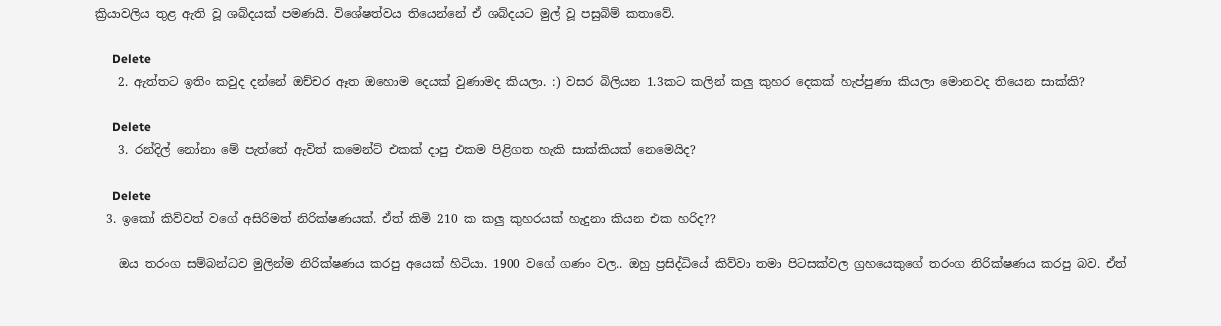ක්‍රියාවලිය තුළ ඇති වූ ශබ්දයක් පමණයි. විශේෂත්වය තියෙන්නේ ඒ ශබ්දයට මුල් වූ පසුබිම් කතාවේ.

      Delete
    2. ඇත්තට ඉතිං කවුද දන්නේ ඔච්චර ඈත ඔහොම දෙයක් වුණාමද කියලා. :) වසර බිලියන 1.3කට කලින් කලු කුහර දෙකක් හැප්පුණා කියලා මොනවද තියෙන සාක්කි?

      Delete
    3. රන්දිල් නෝනා මේ පැත්තේ ඇවිත් කමෙන්ට් එකක් දාපු එකම පිළිගත හැකි සාක්කියක් නෙමෙයිද?

      Delete
  3. ඉකෝ කිව්වත් වගේ අසිරිමත් නිරික්ෂණයක්. ඒත් කිමි 210 ක කලු කුහරයක් හැදුනා කියන එක හරිද??

    ඔය තරංග සම්බන්ධව මුලින්ම නිරික්ෂණය කරපු අයෙක් හිටියා. 1900 වගේ ගණං වල.. ඔහු ප්‍රසිද්ධියේ කිව්වා තමා පිටසක්වල ග්‍රහයෙකුගේ තරංග නිරික්ෂණය කරපු බව. ඒත්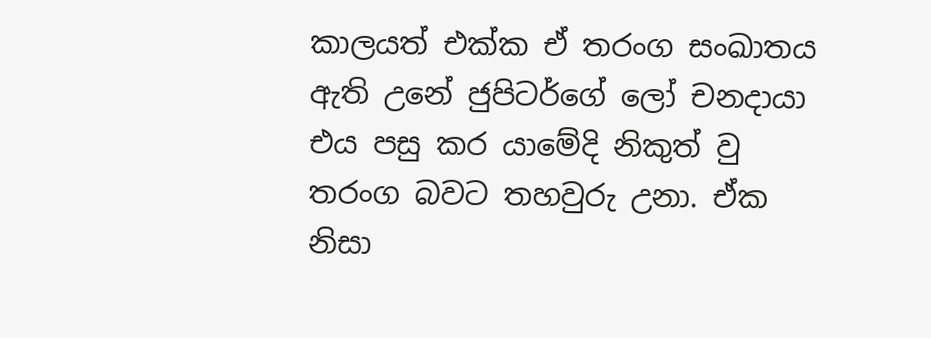කාලයත් එක්ක ඒ තරංග සංඛාතය ඇති උනේ ජුපිටර්ගේ ලෝ චනදායා එය පසු කර යාමේදි නිකුත් වු තරංග බවට තහවුරු උනා. ඒක නිසා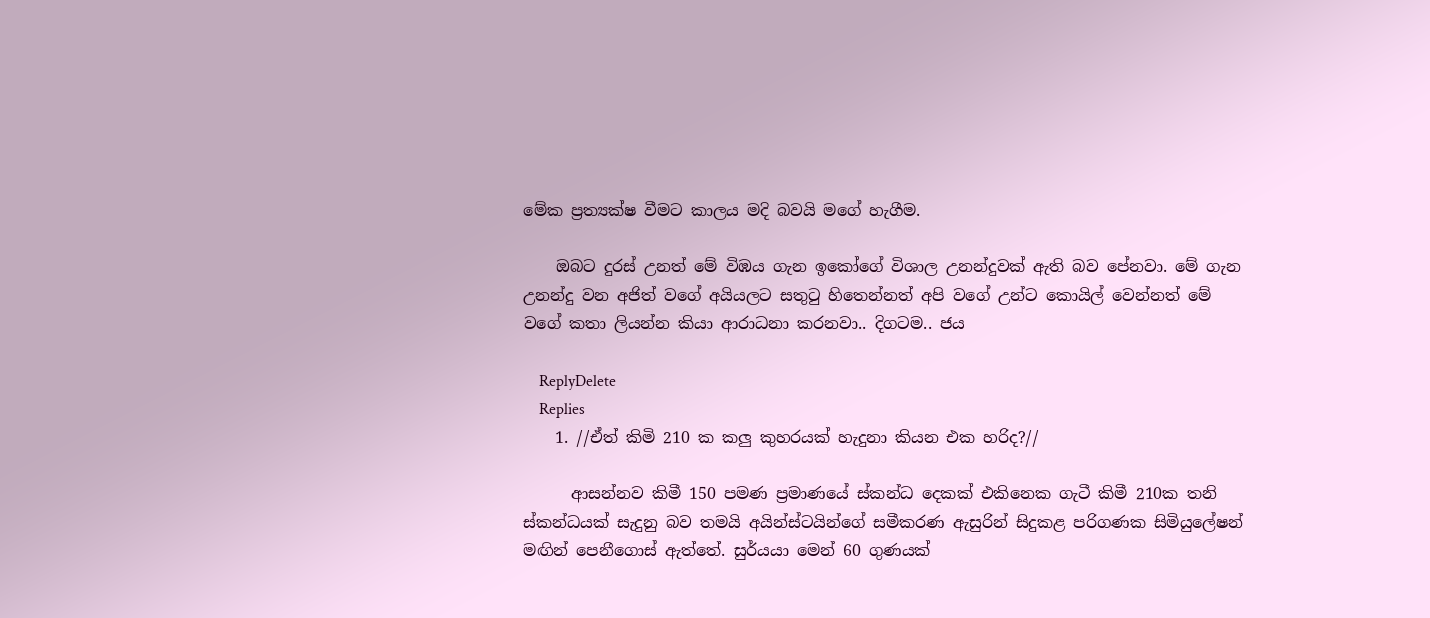මේක ප්‍රත්‍යක්ෂ වීමට කාලය මදි බවයි මගේ හැගීම.

    ඔබට දුරස් උනත් මේ විඹය ගැන ඉකෝගේ විශාල උනන්දුවක් ඇති බව පේනවා. මේ ගැන උනන්දු වන අජිත් වගේ අයියලට සතුටු හිතෙන්නත් අපි වගේ උන්ට කොයිල් වෙන්නත් මේ වගේ කතා ලියන්න කියා ආරාධනා කරනවා.. දිගටම.. ජය

    ReplyDelete
    Replies
    1. //ඒත් කිමි 210 ක කලු කුහරයක් හැදුනා කියන එක හරිද?//

      ආසන්නව කිමී 150 පමණ ප්‍රමාණයේ ස්කන්ධ දෙකක් එකිනෙක ගැටී කිමී 210ක තනි ස්කන්ධයක් සැදුනු බව තමයි අයින්ස්ටයින්ගේ සමීකරණ ඇසුරින් සිදුකළ පරිගණක සිමියුලේෂන් මඟින් පෙනීගොස් ඇත්තේ. සුර්යයා මෙන් 60 ගුණයක්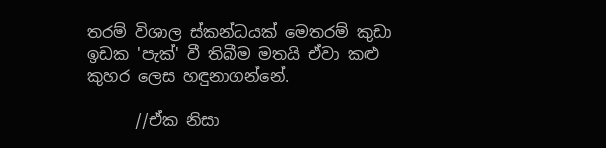තරම් විශාල ස්කන්ධයක් මෙතරම් කුඩා ඉඩක 'පැක්' වී තිබීම මතයි ඒවා කළු කුහර ලෙස හඳුනාගන්නේ.

      //ඒක නිසා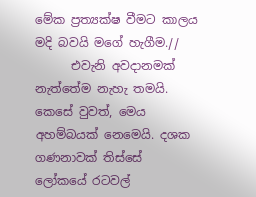මේක ප්‍රත්‍යක්ෂ වීමට කාලය මදි බවයි මගේ හැගීම.//
      එවැනි අවදානමක් නැත්තේම නැහැ තමයි. කෙසේ වුවත්, මෙය අහම්බයක් නෙමෙයි. දශක ගණනාවක් තිස්සේ ලෝකයේ රටවල්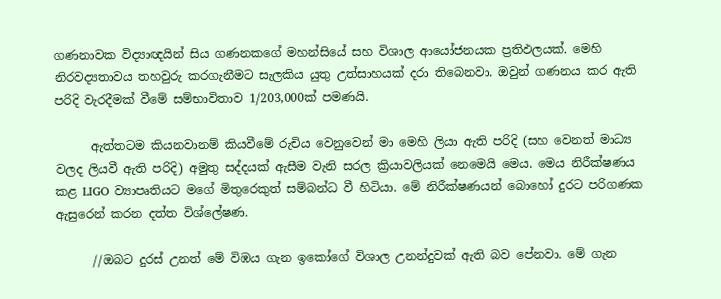ගණනාවක විද්‍යාඥයින් සිය ගණනකගේ මහන්සියේ සහ විශාල ආයෝජනයක ප්‍රතිඵලයක්. මෙහි නිරවද්‍යතාවය තහවුරු කරගැනීමට සැලකිය යුතු උත්සාහයක් දරා තිබෙනවා. ඔවුන් ගණනය කර ඇති පරිදි වැරදීමක් වීමේ සම්භාවිතාව 1/203,000ක් පමණයි.

      ඇත්තටම කියනවානම් කියවීමේ රුචිය වෙනුවෙන් මා මෙහි ලියා ඇති පරිදි (සහ වෙනත් මාධ්‍ය වලද ලියවී ඇති පරිදි) අමුතු සද්දයක් ඇසීම වැනි සරල ක්‍රියාවලියක් නෙමෙයි මෙය. මෙය නිරීක්ෂණය කළ LIGO ව්‍යාපෘතියට මගේ මිතුරෙකුත් සම්බන්ධ වී හිටියා. මේ නිරීක්ෂණයන් බොහෝ දුරට පරිගණක ඇසුරෙන් කරන දත්ත විශ්ලේෂණ.

      //ඔබට දුරස් උනත් මේ විඹය ගැන ඉකෝගේ විශාල උනන්දුවක් ඇති බව පේනවා. මේ ගැන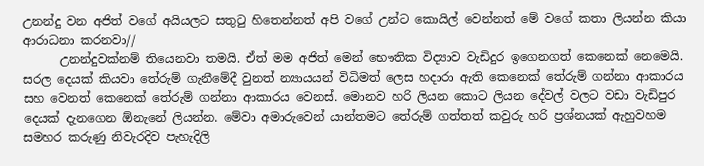උනන්දු වන අජිත් වගේ අයියලට සතුටු හිතෙන්නත් අපි වගේ උන්ට කොයිල් වෙන්නත් මේ වගේ කතා ලියන්න කියා ආරාධනා කරනවා//
      උනන්දුවක්නම් තියෙනවා තමයි. ඒත් මම අජිත් මෙන් භෞතික විද්‍යාව වැඩිදුර ඉගෙනගත් කෙනෙක් නෙමෙයි. සරල දෙයක් කියවා තේරුම් ගැනීමේදී වුනත් න්‍යායයන් විධිමත් ලෙස හදාරා ඇති කෙනෙක් තේරුම් ගන්නා ආකාරය සහ වෙනත් කෙනෙක් තේරුම් ගන්නා ආකාරය වෙනස්. මොනව හරි ලියන කොට ලියන දේවල් වලට වඩා වැඩිපුර දෙයක් දැනගෙන ඕනැනේ ලියන්න. මේවා අමාරුවෙන් යාන්තමට තේරුම් ගත්තත් කවුරු හරි ප්‍රශ්නයක් ඇහුවහම සමහර කරුණු නිවැරදිව පැහැදිලි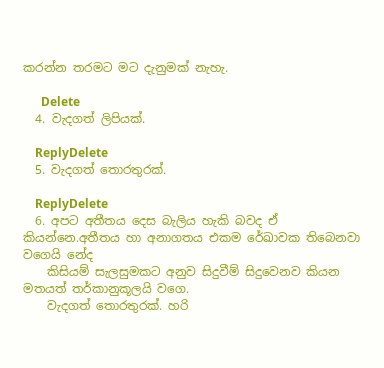කරන්න තරමට මට දැනුමක් නැහැ.

      Delete
  4. වැදගත් ලිපියක්.

    ReplyDelete
  5. වැදගත් තොරතුරක්.

    ReplyDelete
  6. අපට අතීතය දෙස බැලිය හැකි බවද ඒ කියන්නෙ.අතීතය හා අනාගතය එකම රේඛාවක තිබෙනවා වගෙයි නේද
    කිසියම් සැලසුමකට අනුව සිදුවීම් සිදුවෙනව කියන මතයත් තර්කානුකූලයි වගෙ.
    වැදගත් තොරතුරක්. හරි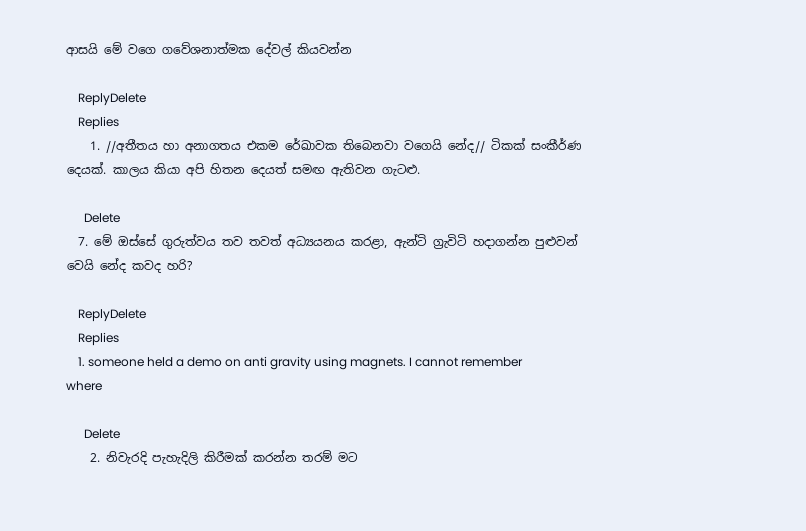ආසයි මේ වගෙ ගවේශනාත්මක දේවල් කියවන්න

    ReplyDelete
    Replies
    1. //අතීතය හා අනාගතය එකම රේඛාවක තිබෙනවා වගෙයි නේද// ටිකක් සංකීර්ණ දෙයක්. කාලය කියා අපි හිතන දෙයත් සමඟ ඇතිවන ගැටළු.

      Delete
  7. මේ ඔස්සේ ගුරුත්වය තව තවත් අධ්‍යයනය කරළා, ඇන්ටි ග්‍රැවිටි හදාගන්න පුළුවන් වෙයි නේද කවද හරි?

    ReplyDelete
    Replies
    1. someone held a demo on anti gravity using magnets. I cannot remember where

      Delete
    2. නිවැරදි පැහැදිලි කිරීමක් කරන්න තරම් මට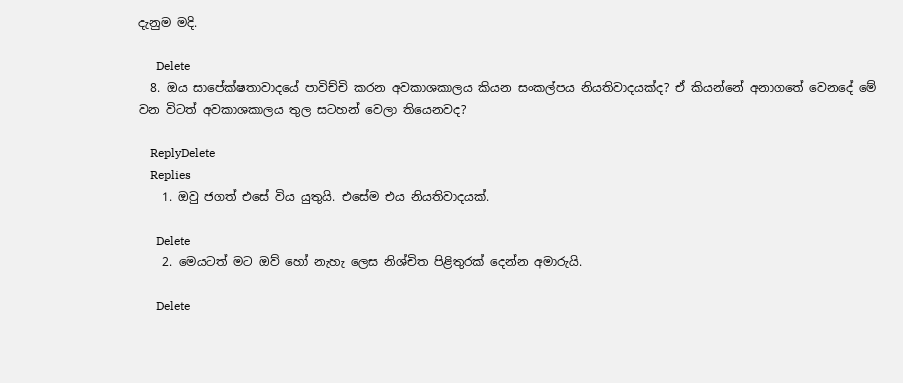දැනුම මදි.

      Delete
  8. ඔය සාපේක්ෂතාවාදයේ පාවිච්චි කරන අවකාශකාලය කියන සංකල්පය නියතිවාදයක්ද? ඒ කියන්නේ අනාගතේ වෙනදේ මේ වන විටත් අවකාශකාලය තුල සටහන් වෙලා තියෙනවද?

    ReplyDelete
    Replies
    1. ඔවු ජගත් එසේ විය යුතුයි. එසේම එය නියතිවාදයක්.

      Delete
    2. මෙයටත් මට ඔව් හෝ නැහැ ලෙස නිශ්චිත පිළිතුරක් දෙන්න අමාරුයි.

      Delete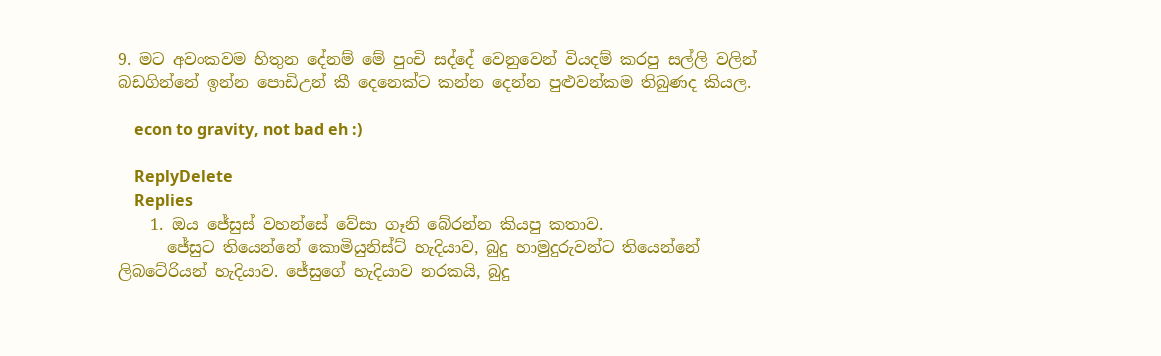9. මට අවංකවම හිතුන දේනම් මේ පුංචි සද්දේ වෙනුවෙන් වියදම් කරපු සල්ලි වලින් බඩගින්නේ ඉන්න පොඩිඋන් කී දෙනෙක්ට කන්න දෙන්න පුළුවන්කම තිබුණද කියල.

    econ to gravity, not bad eh :)

    ReplyDelete
    Replies
    1. ඔය ජේසුස් වහන්සේ වේසා ගෑනි බේරන්න කියපු කතාව.
      ජේසුට තියෙන්නේ කොමියුනිස්ට් හැදියාව, බුදු හාමුදුරුවන්ට තියෙන්නේ ලිබටේරියන් හැදියාව. ජේසුගේ හැදියාව නරකයි, බුදු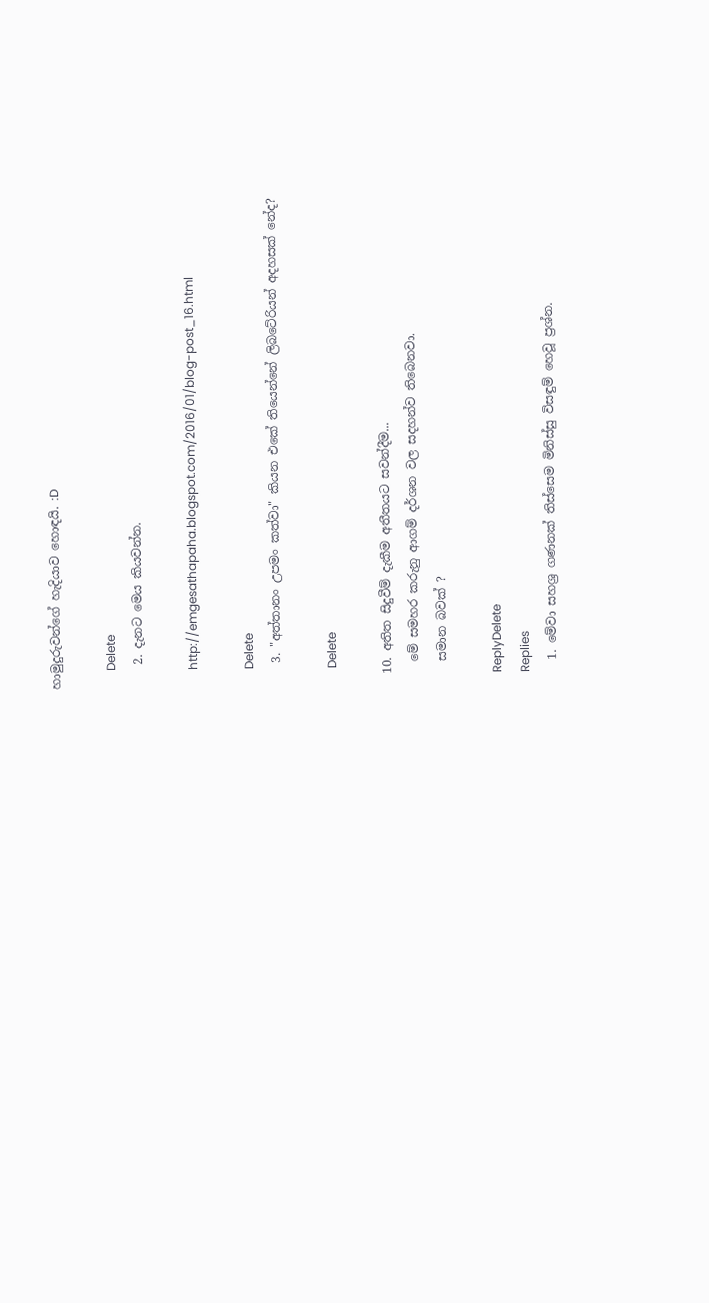හාමුදුරුවන්ගේ හැදියාව හොඳයි. :D

      Delete
    2. දැනට මෙය කියවන්න.

      http://emgesathapaha.blogspot.com/2016/01/blog-post_16.html

      Delete
    3. "අත්තානං උපමං කත්වා" කියන එකේ තියෙන්නේ ලිබටේරියන් අදහසක් නේද?

      Delete

  10. අතිත සිදුවීම් දැකීම අතීතයට සවන්දීම...
    මේ සමහර කරුනු ආගම් දර්ශන වල සදහන්ව තිබෙනවා.
    සමාන බවක් ?

    ReplyDelete
    Replies
    1. මේවා සහශ්‍ර ගණනක් තිස්සෙම මිනිස්සු විසඳුම් හෙවූ ප්‍රශ්න.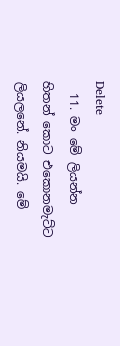Delete
  11. මං මේ ලියන්න හිතන් කොට එකොනමැට්ට ලියලනේ. නියමයි. මේ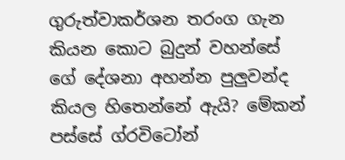ගුරුත්වාකර්ශන තරංග ගැන කියන කොට බුදුන් වහන්සේ ගේ දේශනා අහන්න පුලුවන්ද කියල හිතෙන්නේ ඇයි? මේකන් පස්සේ ග්රවිටෝන්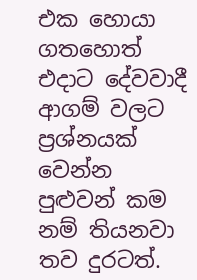එක හොයා ගතහොත් එදාට දේවවාදී ආගම් වලට ප්‍රශ්නයක් වෙන්න පුළුවන් කම නම් තියනවා තව දුරටත්.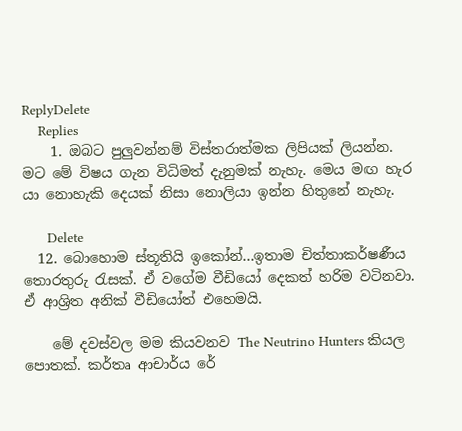ReplyDelete
    Replies
    1. ඔබට පුලුවන්නම් විස්තරාත්මක ලිපියක් ලියන්න. මට මේ විෂය ගැන විධිමත් දැනුමක් නැහැ. මෙය මඟ හැර යා නොහැකි දෙයක් නිසා නොලියා ඉන්න හිතුනේ නැහැ.

      Delete
  12. බොහොම ස්තූතියි ඉකෝන්...ඉතාම චිත්තාකර්ෂණීය තොරතුරු රැසක්. ඒ වගේම වීඩියෝ දෙකත් හරිම වටිනවා. ඒ ආශ්‍රිත අනික් වීඩියෝත් එහෙමයි.

    මේ දවස්වල මම කියවනව The Neutrino Hunters කියල පොතක්. කර්තෘ ආචාර්ය රේ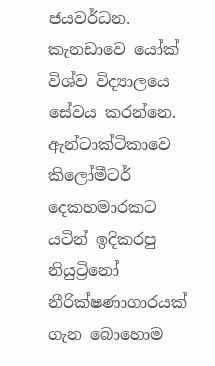ජයවර්ධන. කැනඩාවෙ යෝක් විශ්ව විද්‍යාලයෙ සේවය කරන්නෙ. ඇන්ටාක්ටිකාවෙ කිලෝමීටර් දෙකහමාරකට යටින් ඉදිකරපු නියුට්‍රිනෝ නීරික්ෂණාගාරයක් ගැන බොහොම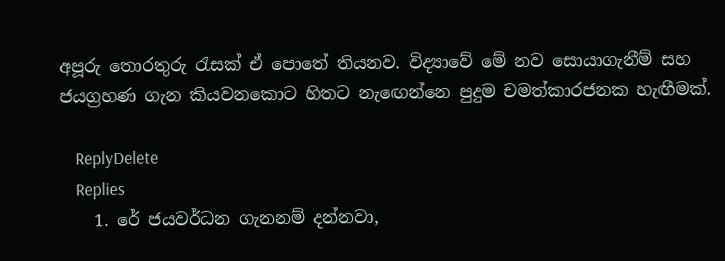අපූරු තොරතුරු රැසක් ඒ පොතේ තියනව. විද්‍යාවේ මේ නව සොයාගැනීම් සහ ජයග්‍රහණ ගැන කියවනකොට හිතට නැඟෙන්නෙ පුදුම චමත්කාරජනක හැඟීමක්.

    ReplyDelete
    Replies
    1. රේ ජයවර්ධන ගැනනම් දන්නවා,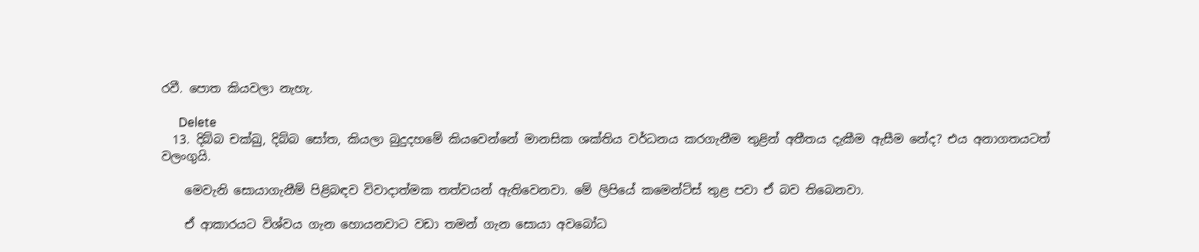රවී. පොත කියවලා නැහැ.

      Delete
  13. දිබ්බ චක්ඛු, දිබ්බ සෝත, කියලා බුදුදහමේ කියවෙන්නේ මානසික ශක්තිය වර්ධනය කරගැනීම තුළින් අතීතය දැකීම ඇසීම නේද? එය අනාගතයටත් වලංගුයි.

    මෙවැනි සොයාගැනීම් පිළිබඳව විවාදාත්මක තත්වයන් ඇතිවෙනවා. මේ ලිපියේ කමෙන්ට්ස් තුළ පවා ඒ බව තිබෙනවා.

    ඒ ආකාරයට විශ්වය ගැන හොයනවාට වඩා තමන් ගැන සොයා අවබෝධ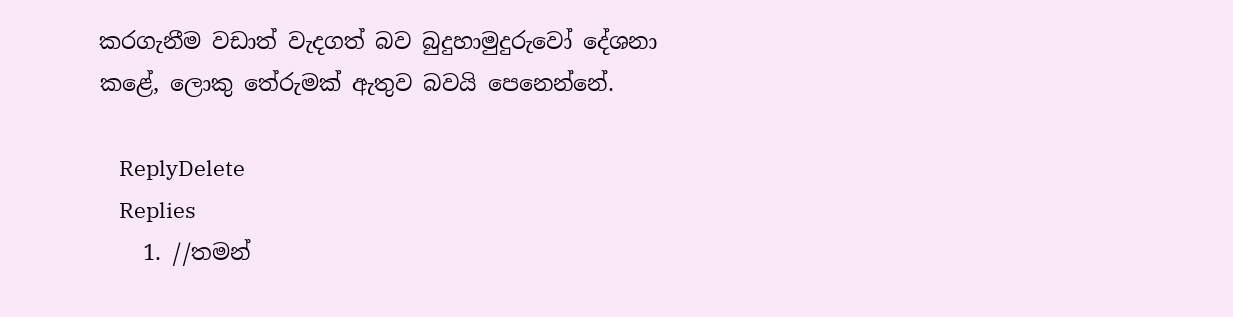කරගැනීම වඩාත් වැදගත් බව බුදුහාමුදුරුවෝ දේශනා කළේ, ලොකු තේරුමක් ඇතුව බවයි පෙනෙන්නේ.

    ReplyDelete
    Replies
    1. //තමන්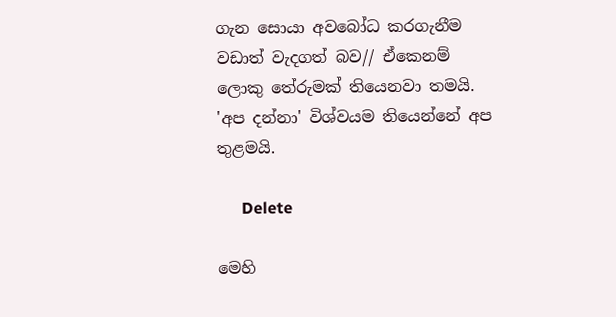ගැන සොයා අවබෝධ කරගැනීම වඩාත් වැදගත් බව// ඒකෙනම් ලොකු තේරුමක් තියෙනවා තමයි. 'අප දන්නා' විශ්වයම තියෙන්නේ අප තුළමයි.

      Delete

මෙහි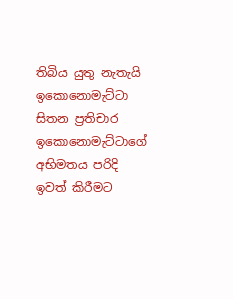තිබිය යුතු නැතැයි ඉකොනොමැට්ටා සිතන ප්‍රතිචාර ඉකොනොමැට්ටාගේ අභිමතය පරිදි ඉවත් කිරීමට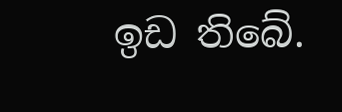ඉඩ තිබේ.